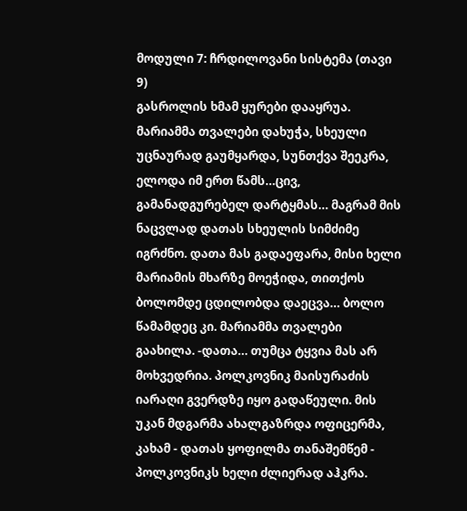მოდული 7: ჩრდილოვანი სისტემა (თავი 9)
გასროლის ხმამ ყურები დააყრუა. მარიამმა თვალები დახუჭა, სხეული უცნაურად გაუმყარდა, სუნთქვა შეეკრა, ელოდა იმ ერთ წამს…ცივ, გამანადგურებელ დარტყმას… მაგრამ მის ნაცვლად დათას სხეულის სიმძიმე იგრძნო. დათა მას გადაეფარა, მისი ხელი მარიამის მხარზე მოეჭიდა, თითქოს ბოლომდე ცდილობდა დაეცვა… ბოლო წამამდეც კი. მარიამმა თვალები გაახილა. -დათა… თუმცა ტყვია მას არ მოხვედრია. პოლკოვნიკ მაისურაძის იარაღი გვერდზე იყო გადაწეული. მის უკან მდგარმა ახალგაზრდა ოფიცერმა, კახამ - დათას ყოფილმა თანაშემწემ - პოლკოვნიკს ხელი ძლიერად აჰკრა.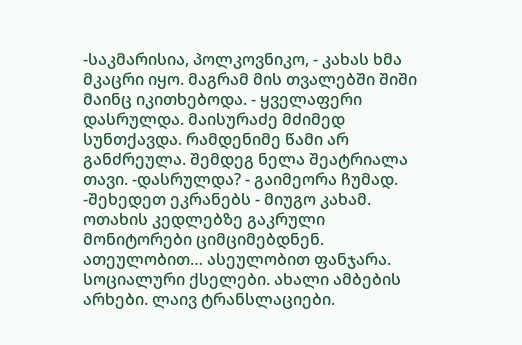-საკმარისია, პოლკოვნიკო, - კახას ხმა მკაცრი იყო. მაგრამ მის თვალებში შიში მაინც იკითხებოდა. - ყველაფერი დასრულდა. მაისურაძე მძიმედ სუნთქავდა. რამდენიმე წამი არ განძრეულა. შემდეგ ნელა შეატრიალა თავი. -დასრულდა? - გაიმეორა ჩუმად. -შეხედეთ ეკრანებს - მიუგო კახამ. ოთახის კედლებზე გაკრული მონიტორები ციმციმებდნენ. ათეულობით… ასეულობით ფანჯარა. სოციალური ქსელები. ახალი ამბების არხები. ლაივ ტრანსლაციები.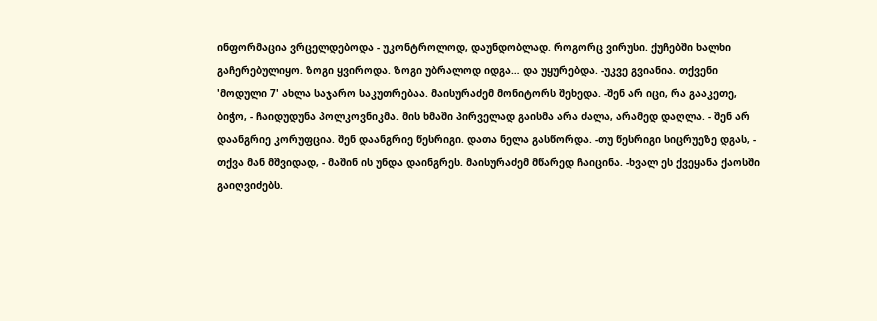ინფორმაცია ვრცელდებოდა - უკონტროლოდ, დაუნდობლად. როგორც ვირუსი. ქუჩებში ხალხი გაჩერებულიყო. ზოგი ყვიროდა. ზოგი უბრალოდ იდგა… და უყურებდა. -უკვე გვიანია. თქვენი 'მოდული 7' ახლა საჯარო საკუთრებაა. მაისურაძემ მონიტორს შეხედა. -შენ არ იცი, რა გააკეთე, ბიჭო, - ჩაიდუდუნა პოლკოვნიკმა. მის ხმაში პირველად გაისმა არა ძალა, არამედ დაღლა. - შენ არ დაანგრიე კორუფცია. შენ დაანგრიე წესრიგი. დათა ნელა გასწორდა. -თუ წესრიგი სიცრუეზე დგას, - თქვა მან მშვიდად, - მაშინ ის უნდა დაინგრეს. მაისურაძემ მწარედ ჩაიცინა. -ხვალ ეს ქვეყანა ქაოსში გაიღვიძებს.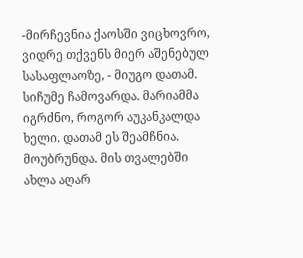-მირჩევნია ქაოსში ვიცხოვრო, ვიდრე თქვენს მიერ აშენებულ სასაფლაოზე, - მიუგო დათამ. სიჩუმე ჩამოვარდა. მარიამმა იგრძნო, როგორ აუკანკალდა ხელი. დათამ ეს შეამჩნია. მოუბრუნდა. მის თვალებში ახლა აღარ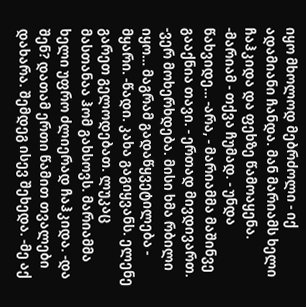იყო მხოლოდ მებრძოლი - იქ ადამიანი ჩანდა. მან მარიამს ხელი ჩაჰკიდა და ფეხზე წამოაყენა. -მარიამ - თქვა ჩუმად. - უნდა წახვიდე… -არა, - მარიამმა მაშინვე გააქნია თავი. - ერთად მივდივართ. -ვერ მოხერხდება. მისი ხმა რბილი იყო… მაგრამ გადაწყვეტილება - მყარი. -წადი. კახა გაგიყვანს. ელენე გარეთ გელოდებათ. ლუკაც მასთანაა ჰომ გახსოვს. მარიამმა ხელი უფრო ძლიერად ჩაჰკიდა. -და შენ? დათამ ერთი წამით თვალები დახარა. შემდეგ ისევ შეხედა. -მე აქ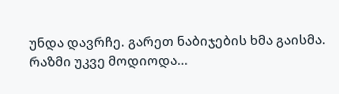უნდა დავრჩე. გარეთ ნაბიჯების ხმა გაისმა. რაზმი უკვე მოდიოდა…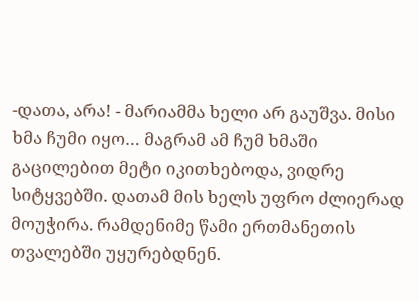-დათა, არა! - მარიამმა ხელი არ გაუშვა. მისი ხმა ჩუმი იყო… მაგრამ ამ ჩუმ ხმაში გაცილებით მეტი იკითხებოდა, ვიდრე სიტყვებში. დათამ მის ხელს უფრო ძლიერად მოუჭირა. რამდენიმე წამი ერთმანეთის თვალებში უყურებდნენ.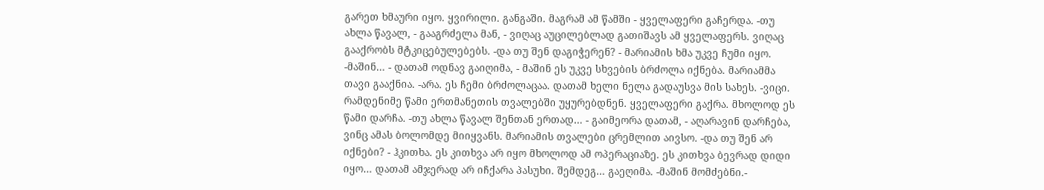გარეთ ხმაური იყო. ყვირილი. განგაში. მაგრამ ამ წამში - ყველაფერი გაჩერდა. -თუ ახლა წავალ, - გააგრძელა მან, - ვიღაც აუცილებლად გათიშავს ამ ყველაფერს. ვიღაც გააქრობს მტკიცებულებებს. -და თუ შენ დაგიჭერენ? - მარიამის ხმა უკვე ჩუმი იყო. -მაშინ… - დათამ ოდნავ გაიღიმა, - მაშინ ეს უკვე სხვების ბრძოლა იქნება. მარიამმა თავი გააქნია. -არა. ეს ჩემი ბრძოლაცაა. დათამ ხელი ნელა გადაუსვა მის სახეს. -ვიცი. რამდენიმე წამი ერთმანეთის თვალებში უყურებდნენ. ყველაფერი გაქრა. მხოლოდ ეს წამი დარჩა. -თუ ახლა წავალ შენთან ერთად… - გაიმეორა დათამ, - აღარავინ დარჩება, ვინც ამას ბოლომდე მიიყვანს. მარიამის თვალები ცრემლით აივსო. -და თუ შენ არ იქნები? - ჰკითხა. ეს კითხვა არ იყო მხოლოდ ამ ოპერაციაზე. ეს კითხვა ბევრად დიდი იყო… დათამ ამჯერად არ იჩქარა პასუხი. შემდეგ… გაეღიმა. -მაშინ მომძებნი.-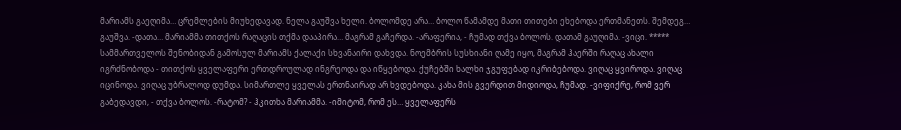მარიამს გაეღიმა… ცრემლების მიუხედავად. ნელა გაუშვა ხელი. ბოლომდე არა… ბოლო წამამდე მათი თითები ეხებოდა ერთმანეთს. შემდეგ… გაუშვა. -დათა… მარიამმა თითქოს რაღაცის თქმა დააპირა… მაგრამ გაჩერდა. -არაფერია, - ჩუმად თქვა ბოლოს. დათამ გაუღიმა. -ვიცი. ***** სამმართველოს შენობიდან გამოსულ მარიამს ქალაქი სხვანაირი დახვდა. ნოემბრის სუსხიანი ღამე იყო, მაგრამ ჰაერში რაღაც ახალი იგრძნობოდა - თითქოს ყველაფერი ერთდროულად ინგრეოდა და იწყებოდა. ქუჩებში ხალხი ჯგუფებად იკრიბებოდა. ვიღაც ყვიროდა. ვიღაც იცინოდა. ვიღაც უბრალოდ დუმდა. სიმართლე ყველას ერთნაირად არ ხვდებოდა. კახა მის გვერდით მიდიოდა, ჩუმად. -ვიფიქრე, რომ ვერ გაბედავდი, - თქვა ბოლოს. -რატომ? - ჰკითხა მარიამმა. -იმიტომ, რომ ეს… ყველაფერს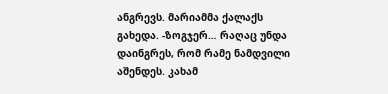ანგრევს. მარიამმა ქალაქს გახედა. -ზოგჯერ… რაღაც უნდა დაინგრეს, რომ რამე ნამდვილი აშენდეს. კახამ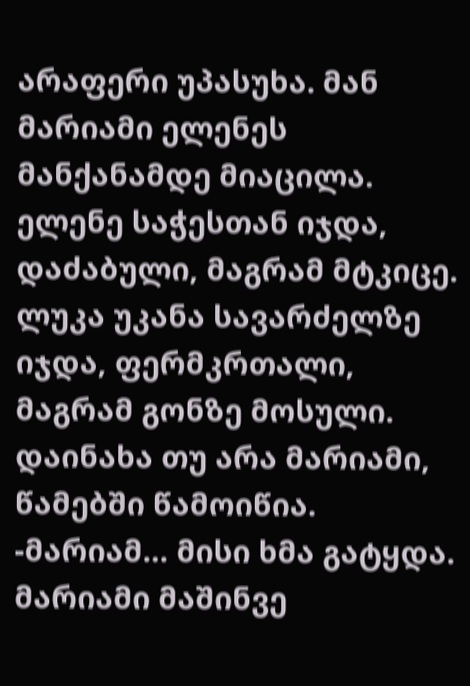არაფერი უპასუხა. მან მარიამი ელენეს მანქანამდე მიაცილა. ელენე საჭესთან იჯდა, დაძაბული, მაგრამ მტკიცე. ლუკა უკანა სავარძელზე იჯდა, ფერმკრთალი, მაგრამ გონზე მოსული. დაინახა თუ არა მარიამი, წამებში წამოიწია. -მარიამ… მისი ხმა გატყდა. მარიამი მაშინვე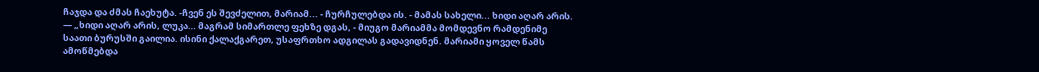ჩაჯდა და ძმას ჩაეხუტა. -ჩვენ ეს შევძელით, მარიამ... - ჩურჩულებდა ის. - მამას სახელი... ხიდი აღარ არის. — „ხიდი აღარ არის, ლუკა… მაგრამ სიმართლე ფეხზე დგას, - მიუგო მარიამმა მომდევნო რამდენიმე საათი ბურუსში გაილია. ისინი ქალაქგარეთ, უსაფრთხო ადგილას გადავიდნენ. მარიამი ყოველ წამს ამოწმებდა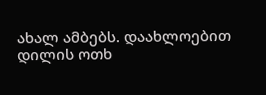ახალ ამბებს. დაახლოებით დილის ოთხ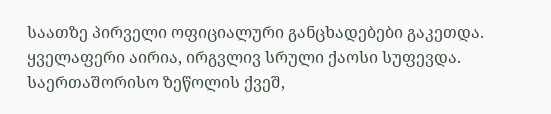საათზე პირველი ოფიციალური განცხადებები გაკეთდა. ყველაფერი აირია, ირგვლივ სრული ქაოსი სუფევდა. საერთაშორისო ზეწოლის ქვეშ,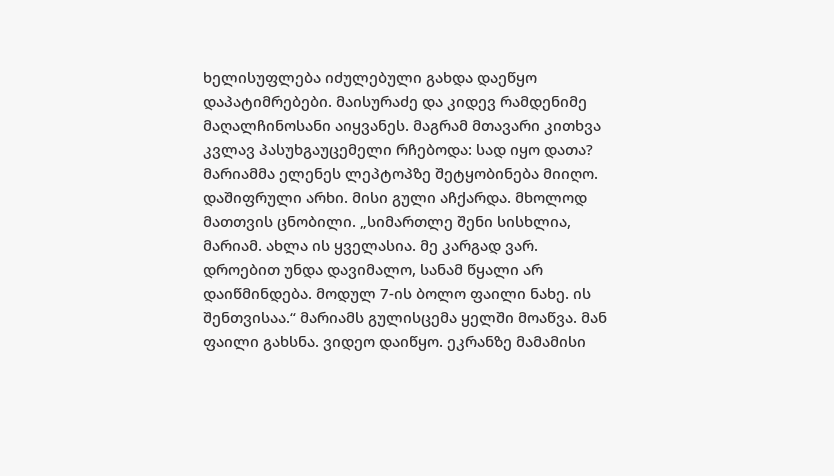ხელისუფლება იძულებული გახდა დაეწყო დაპატიმრებები. მაისურაძე და კიდევ რამდენიმე მაღალჩინოსანი აიყვანეს. მაგრამ მთავარი კითხვა კვლავ პასუხგაუცემელი რჩებოდა: სად იყო დათა? მარიამმა ელენეს ლეპტოპზე შეტყობინება მიიღო. დაშიფრული არხი. მისი გული აჩქარდა. მხოლოდ მათთვის ცნობილი. „სიმართლე შენი სისხლია, მარიამ. ახლა ის ყველასია. მე კარგად ვარ. დროებით უნდა დავიმალო, სანამ წყალი არ დაიწმინდება. მოდულ 7-ის ბოლო ფაილი ნახე. ის შენთვისაა.“ მარიამს გულისცემა ყელში მოაწვა. მან ფაილი გახსნა. ვიდეო დაიწყო. ეკრანზე მამამისი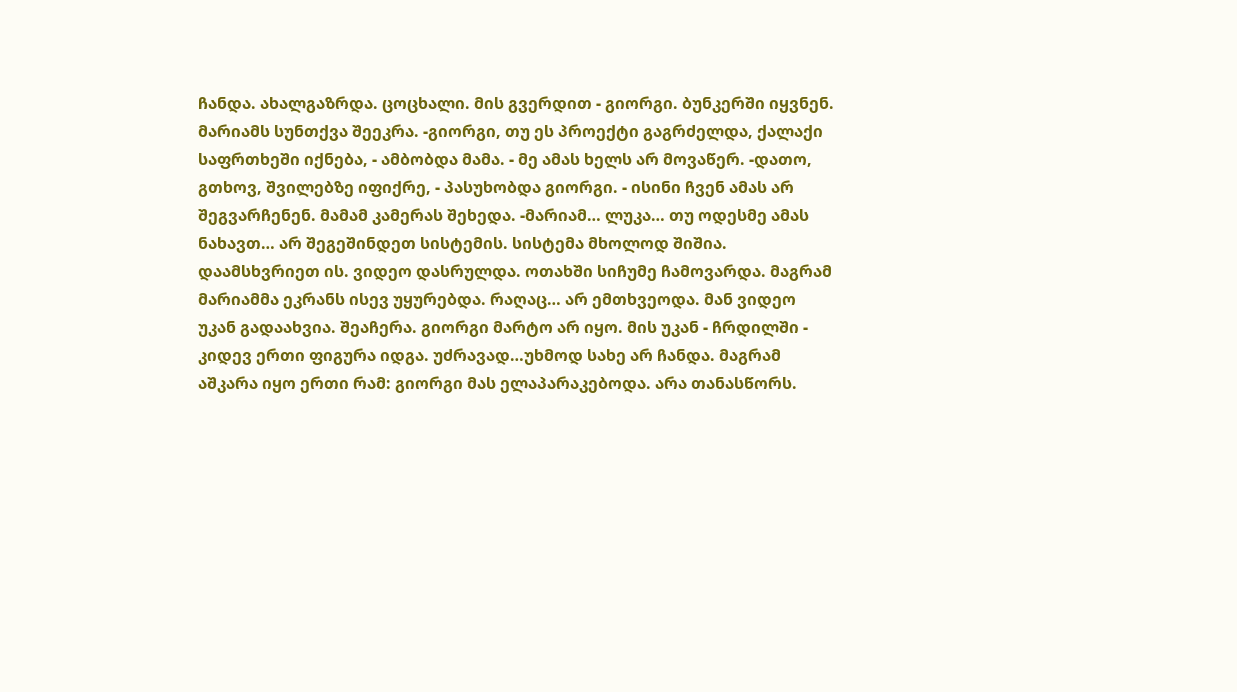ჩანდა. ახალგაზრდა. ცოცხალი. მის გვერდით - გიორგი. ბუნკერში იყვნენ. მარიამს სუნთქვა შეეკრა. -გიორგი, თუ ეს პროექტი გაგრძელდა, ქალაქი საფრთხეში იქნება, - ამბობდა მამა. - მე ამას ხელს არ მოვაწერ. -დათო, გთხოვ, შვილებზე იფიქრე, - პასუხობდა გიორგი. - ისინი ჩვენ ამას არ შეგვარჩენენ. მამამ კამერას შეხედა. -მარიამ… ლუკა… თუ ოდესმე ამას ნახავთ… არ შეგეშინდეთ სისტემის. სისტემა მხოლოდ შიშია. დაამსხვრიეთ ის. ვიდეო დასრულდა. ოთახში სიჩუმე ჩამოვარდა. მაგრამ მარიამმა ეკრანს ისევ უყურებდა. რაღაც… არ ემთხვეოდა. მან ვიდეო უკან გადაახვია. შეაჩერა. გიორგი მარტო არ იყო. მის უკან - ჩრდილში - კიდევ ერთი ფიგურა იდგა. უძრავად…უხმოდ სახე არ ჩანდა. მაგრამ აშკარა იყო ერთი რამ: გიორგი მას ელაპარაკებოდა. არა თანასწორს.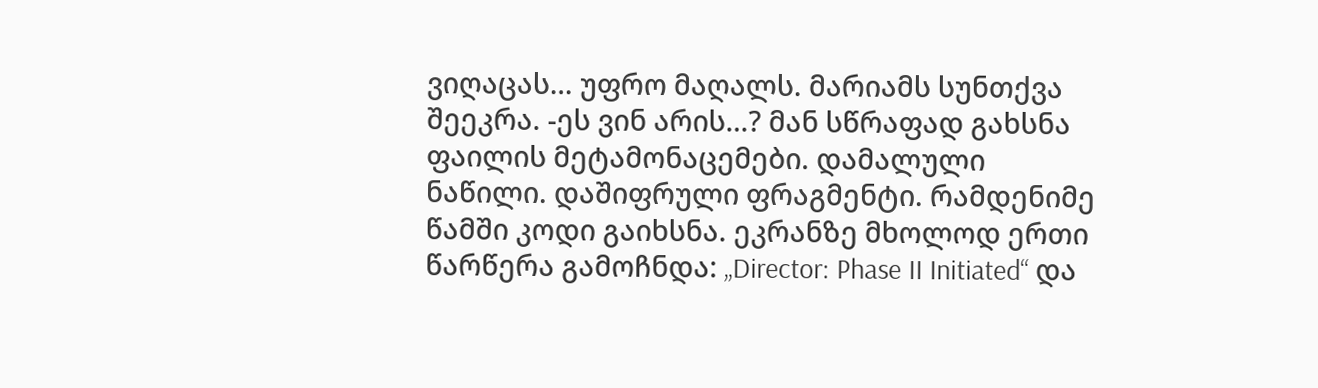ვიღაცას… უფრო მაღალს. მარიამს სუნთქვა შეეკრა. -ეს ვინ არის…? მან სწრაფად გახსნა ფაილის მეტამონაცემები. დამალული ნაწილი. დაშიფრული ფრაგმენტი. რამდენიმე წამში კოდი გაიხსნა. ეკრანზე მხოლოდ ერთი წარწერა გამოჩნდა: „Director: Phase II Initiated“ და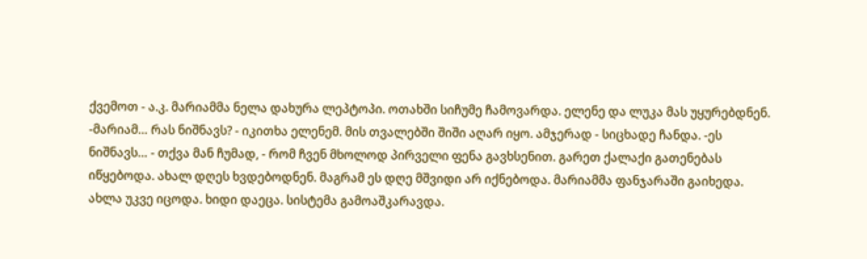ქვემოთ - ა.კ. მარიამმა ნელა დახურა ლეპტოპი. ოთახში სიჩუმე ჩამოვარდა. ელენე და ლუკა მას უყურებდნენ. -მარიამ… რას ნიშნავს? - იკითხა ელენემ. მის თვალებში შიში აღარ იყო. ამჯერად - სიცხადე ჩანდა. -ეს ნიშნავს… - თქვა მან ჩუმად, - რომ ჩვენ მხოლოდ პირველი ფენა გავხსენით. გარეთ ქალაქი გათენებას იწყებოდა. ახალ დღეს ხვდებოდნენ. მაგრამ ეს დღე მშვიდი არ იქნებოდა. მარიამმა ფანჯარაში გაიხედა. ახლა უკვე იცოდა. ხიდი დაეცა. სისტემა გამოაშკარავდა.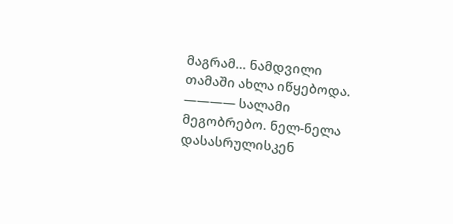მაგრამ… ნამდვილი თამაში ახლა იწყებოდა. ———— სალამი მეგობრებო. ნელ-ნელა დასასრულისკენ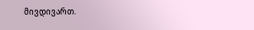მივდივართ.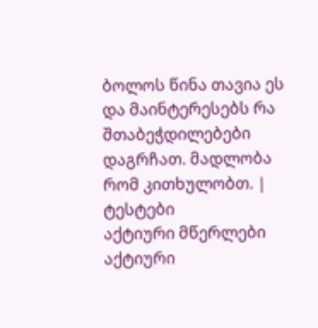ბოლოს წინა თავია ეს და მაინტერესებს რა შთაბეჭდილებები დაგრჩათ. მადლობა რომ კითხულობთ. |
ტესტები
აქტიური მწერლები
აქტიური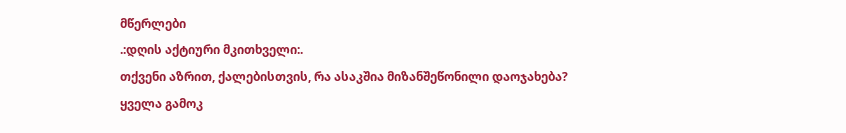მწერლები
.:დღის აქტიური მკითხველი:.
თქვენი აზრით, ქალებისთვის, რა ასაკშია მიზანშეწონილი დაოჯახება?
ყველა გამოკ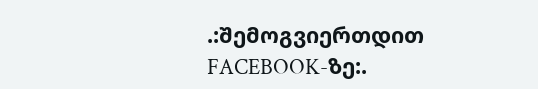.:შემოგვიერთდით FACEBOOK-ზე:.